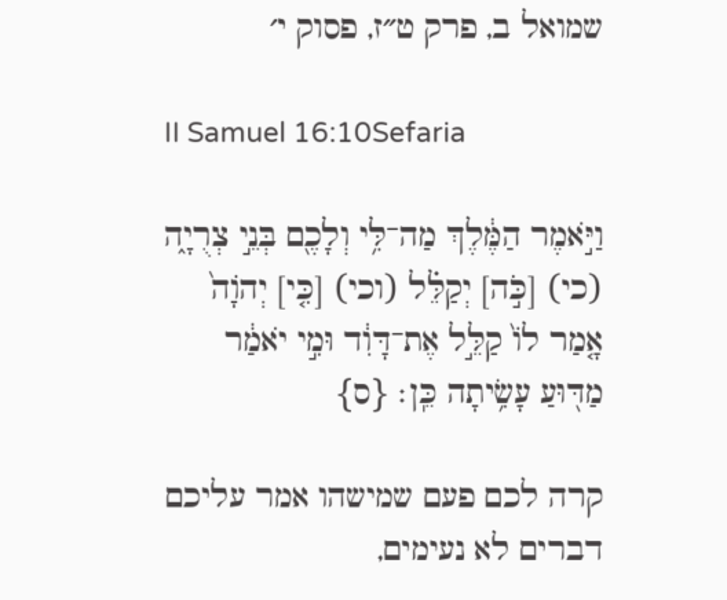שמואל ב, פרק ט״ז, פסוק י׳

II Samuel 16:10Sefaria

וַיֹּ֣אמֶר הַמֶּ֔לֶךְ מַה־לִּ֥י וְלָכֶ֖ם בְּנֵ֣י צְרֻיָ֑ה (כי) [כֹּ֣ה] יְקַלֵּ֗ל (וכי) [כִּ֤י] יְהֹוָה֙ אָ֤מַר לוֹ֙ קַלֵּ֣ל אֶת־דָּוִ֔ד וּמִ֣י יֹאמַ֔ר מַדּ֖וּעַ עָשִׂ֥יתָה כֵּֽן׃ {ס}

קרה לכם פעם שמישהו אמר עליכם דברים לא נעימים,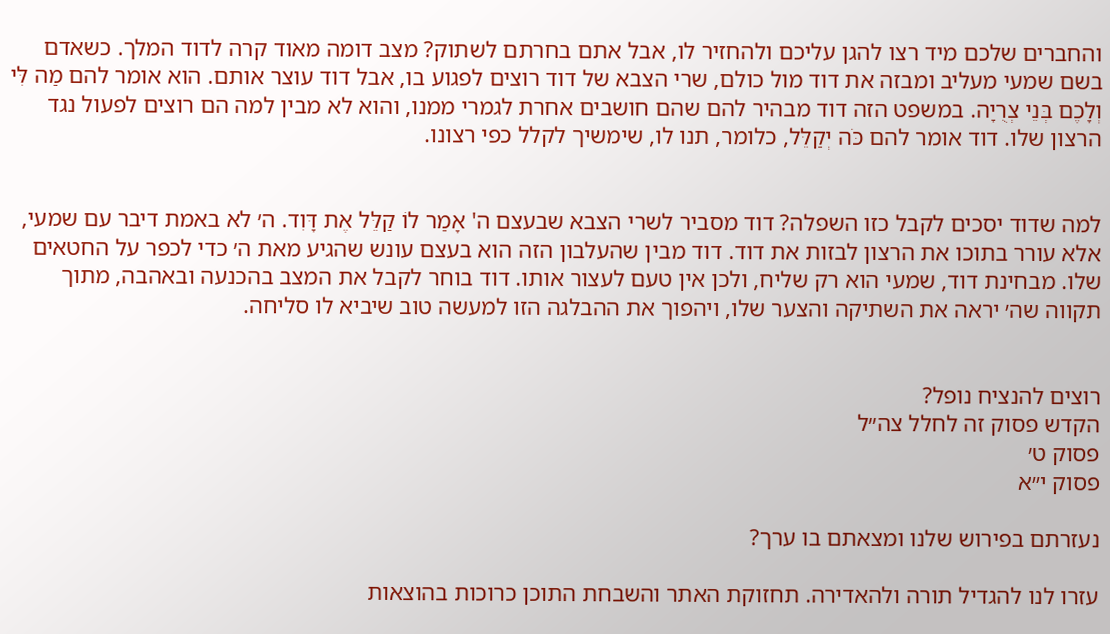והחברים שלכם מיד רצו להגן עליכם ולהחזיר לו, אבל אתם בחרתם לשתוק? מצב דומה מאוד קרה לדוד המלך. כשאדם בשם שמעי מעליב ומבזה את דוד מול כולם, שרי הצבא של דוד רוצים לפגוע בו, אבל דוד עוצר אותם. הוא אומר להם מַה לִּי וְלָכֶם בְּנֵי צְרֻיָה. במשפט הזה דוד מבהיר להם שהם חושבים אחרת לגמרי ממנו, והוא לא מבין למה הם רוצים לפעול נגד הרצון שלו. דוד אומר להם כֹּה יְקַלֵּל, כלומר, תנו לו, שימשיך לקלל כפי רצונו.


למה שדוד יסכים לקבל כזו השפלה? דוד מסביר לשרי הצבא שבעצם ה' אָמַר לוֹ קַלֵּל אֶת דָּוִד. ה׳ לא באמת דיבר עם שמעי, אלא עורר בתוכו את הרצון לבזות את דוד. דוד מבין שהעלבון הזה הוא בעצם עונש שהגיע מאת ה׳ כדי לכפר על החטאים שלו. מבחינת דוד, שמעי הוא רק שליח, ולכן אין טעם לעצור אותו. דוד בוחר לקבל את המצב בהכנעה ובאהבה, מתוך תקווה שה׳ יראה את השתיקה והצער שלו, ויהפוך את ההבלגה הזו למעשה טוב שיביא לו סליחה.


רוצים להנציח נופל?
הקדש פסוק זה לחלל צה״ל
פסוק ט׳
פסוק י״א

נעזרתם בפירוש שלנו ומצאתם בו ערך?

עזרו לנו להגדיל תורה ולהאדירה. תחזוקת האתר והשבחת התוכן כרוכות בהוצאות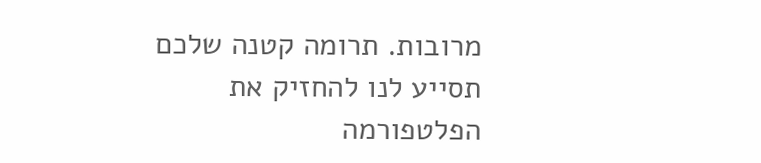מרובות. תרומה קטנה שלכם תסייע לנו להחזיק את הפלטפורמה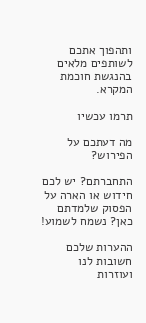ותהפוך אתכם לשותפים מלאים בהנגשת חוכמת המקרא.

תרמו עכשיו

מה דעתכם על הפירוש?

התחברתם? יש לכם חידוש או הארה על הפסוק שלמדתם כאן? נשמח לשמוע!

ההערות שלכם חשובות לנו ועוזרות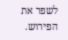לשפר את הפירוש.